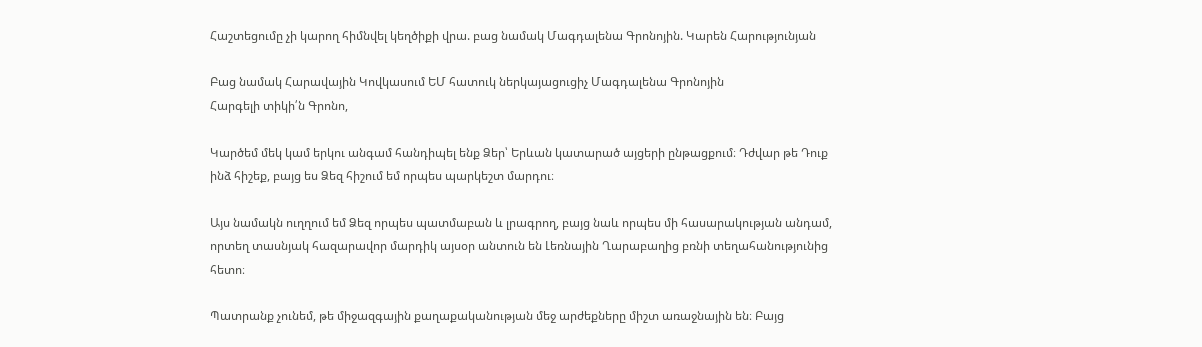Հաշտեցումը չի կարող հիմնվել կեղծիքի վրա. բաց նամակ Մագդալենա Գրոնոյին. Կարեն Հարությունյան

Բաց նամակ Հարավային Կովկասում ԵՄ հատուկ ներկայացուցիչ Մագդալենա Գրոնոյին
Հարգելի տիկի՛ն Գրոնո,

Կարծեմ մեկ կամ երկու անգամ հանդիպել ենք Ձեր՝ Երևան կատարած այցերի ընթացքում։ Դժվար թե Դուք ինձ հիշեք, բայց ես Ձեզ հիշում եմ որպես պարկեշտ մարդու։

Այս նամակն ուղղում եմ Ձեզ որպես պատմաբան և լրագրող, բայց նաև որպես մի հասարակության անդամ, որտեղ տասնյակ հազարավոր մարդիկ այսօր անտուն են Լեռնային Ղարաբաղից բռնի տեղահանությունից հետո։

Պատրանք չունեմ, թե միջազգային քաղաքականության մեջ արժեքները միշտ առաջնային են։ Բայց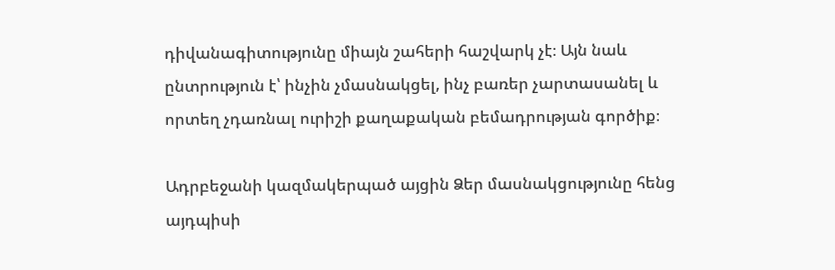դիվանագիտությունը միայն շահերի հաշվարկ չէ։ Այն նաև ընտրություն է՝ ինչին չմասնակցել, ինչ բառեր չարտասանել և որտեղ չդառնալ ուրիշի քաղաքական բեմադրության գործիք։

Ադրբեջանի կազմակերպած այցին Ձեր մասնակցությունը հենց այդպիսի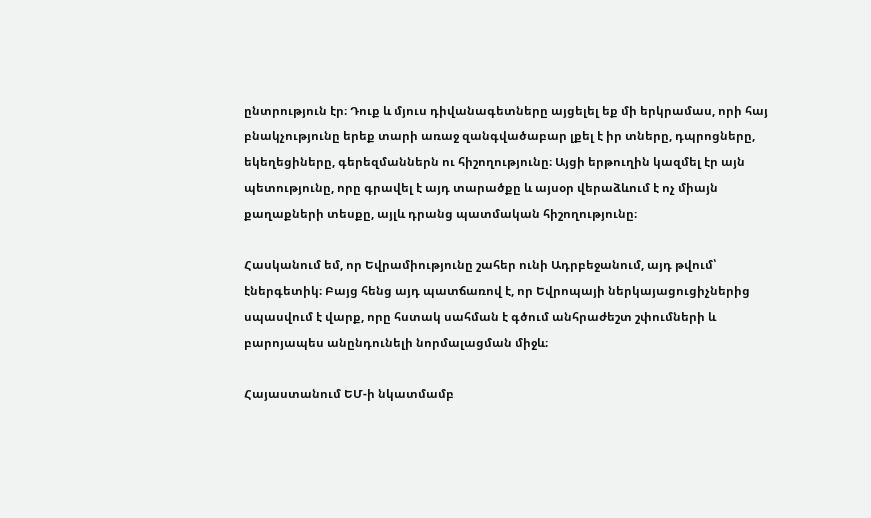ընտրություն էր։ Դուք և մյուս դիվանագետները այցելել եք մի երկրամաս, որի հայ բնակչությունը երեք տարի առաջ զանգվածաբար լքել է իր տները, դպրոցները, եկեղեցիները, գերեզմաններն ու հիշողությունը։ Այցի երթուղին կազմել էր այն պետությունը, որը գրավել է այդ տարածքը և այսօր վերաձևում է ոչ միայն քաղաքների տեսքը, այլև դրանց պատմական հիշողությունը։

Հասկանում եմ, որ Եվրամիությունը շահեր ունի Ադրբեջանում, այդ թվում՝ էներգետիկ։ Բայց հենց այդ պատճառով է, որ Եվրոպայի ներկայացուցիչներից սպասվում է վարք, որը հստակ սահման է գծում անհրաժեշտ շփումների և բարոյապես անընդունելի նորմալացման միջև։

Հայաստանում ԵՄ-ի նկատմամբ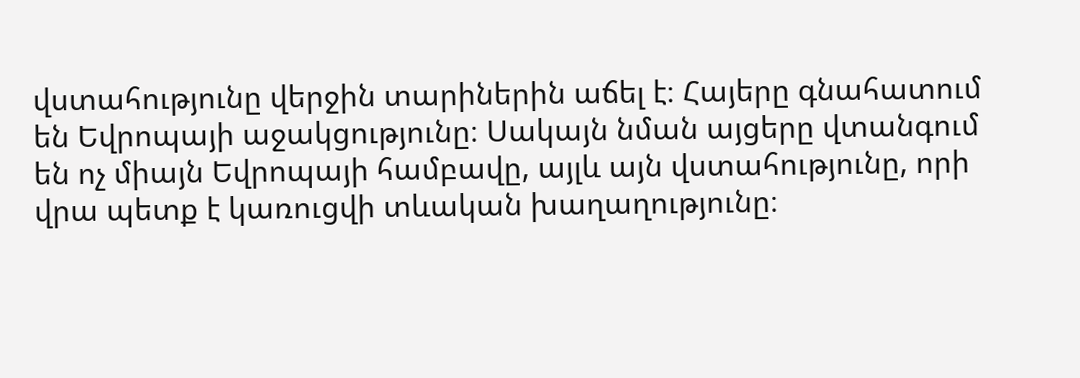վստահությունը վերջին տարիներին աճել է։ Հայերը գնահատում են Եվրոպայի աջակցությունը։ Սակայն նման այցերը վտանգում են ոչ միայն Եվրոպայի համբավը, այլև այն վստահությունը, որի վրա պետք է կառուցվի տևական խաղաղությունը։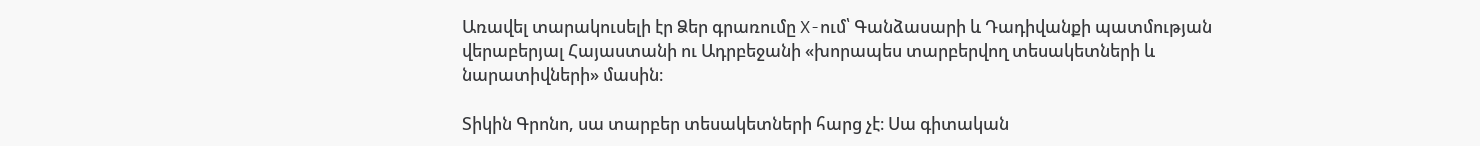Առավել տարակուսելի էր Ձեր գրառումը X-ում՝ Գանձասարի և Դադիվանքի պատմության վերաբերյալ Հայաստանի ու Ադրբեջանի «խորապես տարբերվող տեսակետների և նարատիվների» մասին։

Տիկին Գրոնո, սա տարբեր տեսակետների հարց չէ։ Սա գիտական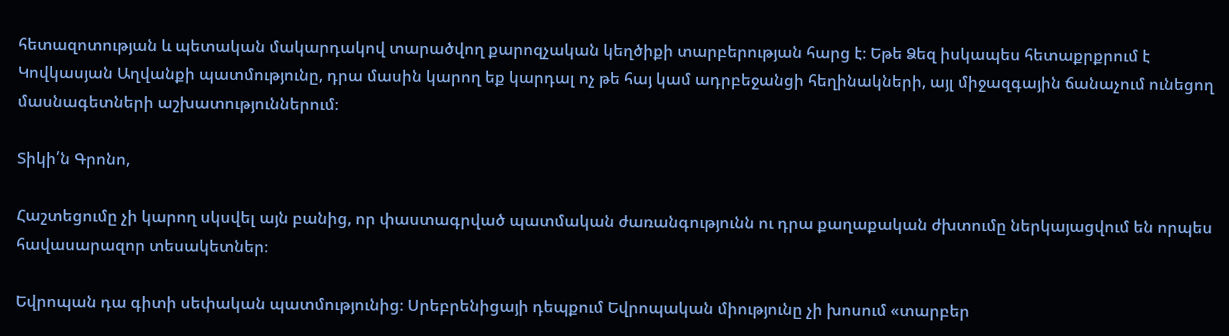հետազոտության և պետական մակարդակով տարածվող քարոզչական կեղծիքի տարբերության հարց է։ Եթե Ձեզ իսկապես հետաքրքրում է Կովկասյան Աղվանքի պատմությունը, դրա մասին կարող եք կարդալ ոչ թե հայ կամ ադրբեջանցի հեղինակների, այլ միջազգային ճանաչում ունեցող մասնագետների աշխատություններում։

Տիկի՛ն Գրոնո,

Հաշտեցումը չի կարող սկսվել այն բանից, որ փաստագրված պատմական ժառանգությունն ու դրա քաղաքական ժխտումը ներկայացվում են որպես հավասարազոր տեսակետներ։

Եվրոպան դա գիտի սեփական պատմությունից։ Սրեբրենիցայի դեպքում Եվրոպական միությունը չի խոսում «տարբեր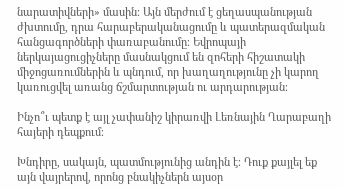նարատիվների» մասին։ Այն մերժում է ցեղասպանության ժխտումը, դրա հարաբերականացումը և պատերազմական հանցագործների փառաբանումը։ Եվրոպայի ներկայացուցիչները մասնակցում են զոհերի հիշատակի միջոցառումներին և պնդում, որ խաղաղությունը չի կարող կառուցվել առանց ճշմարտության ու արդարության։

Ինչո՞ւ պետք է այլ չափանիշ կիրառվի Լեռնային Ղարաբաղի հայերի դեպքում։

Խնդիրը, սակայն, պատմությունից անդին է։ Դուք քայլել եք այն վայրերով, որոնց բնակիչներն այսօր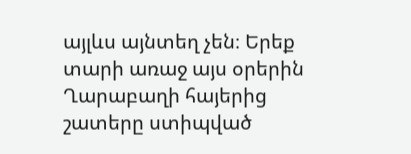այլևս այնտեղ չեն։ Երեք տարի առաջ այս օրերին Ղարաբաղի հայերից շատերը ստիպված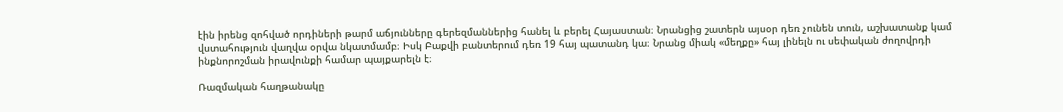էին իրենց զոհված որդիների թարմ աճյունները գերեզմաններից հանել և բերել Հայաստան։ Նրանցից շատերն այսօր դեռ չունեն տուն, աշխատանք կամ վստահություն վաղվա օրվա նկատմամբ։ Իսկ Բաքվի բանտերում դեռ 19 հայ պատանդ կա։ Նրանց միակ «մեղքը» հայ լինելն ու սեփական ժողովրդի ինքնորոշման իրավունքի համար պայքարելն է։

Ռազմական հաղթանակը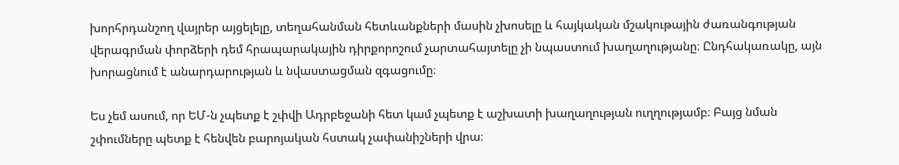խորհրդանշող վայրեր այցելելը, տեղահանման հետևանքների մասին չխոսելը և հայկական մշակութային ժառանգության վերագրման փորձերի դեմ հրապարակային դիրքորոշում չարտահայտելը չի նպաստում խաղաղությանը։ Ընդհակառակը, այն խորացնում է անարդարության և նվաստացման զգացումը։

Ես չեմ ասում, որ ԵՄ-ն չպետք է շփվի Ադրբեջանի հետ կամ չպետք է աշխատի խաղաղության ուղղությամբ։ Բայց նման շփումները պետք է հենվեն բարոյական հստակ չափանիշների վրա։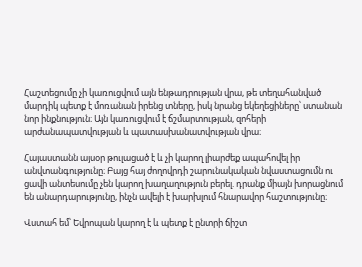Հաշտեցումը չի կառուցվում այն ենթադրության վրա, թե տեղահանված մարդիկ պետք է մոռանան իրենց տները, իսկ նրանց եկեղեցիները՝ ստանան նոր ինքնություն։ Այն կառուցվում է ճշմարտության, զոհերի արժանապատվության և պատասխանատվության վրա։

Հայաստանն այսօր թուլացած է և չի կարող լիարժեք ապահովել իր անվտանգությունը։ Բայց հայ ժողովրդի շարունակական նվաստացումն ու ցավի անտեսումը չեն կարող խաղաղություն բերել. դրանք միայն խորացնում են անարդարությունը, ինչն ավելի է խարխլում հնարավոր հաշտությունը։

Վստահ եմ՝ Եվրոպան կարող է և պետք է ընտրի ճիշտ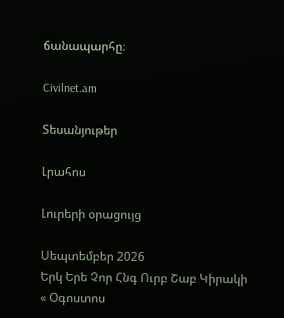ճանապարհը։

Civilnet.am

Տեսանյութեր

Լրահոս

Լուրերի օրացույց

Սեպտեմբեր 2026
Երկ Երե Չոր Հնգ Ուրբ Շաբ Կիրակի
« Օգոստոս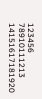123456
78910111213
14151617181920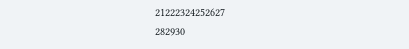21222324252627
282930